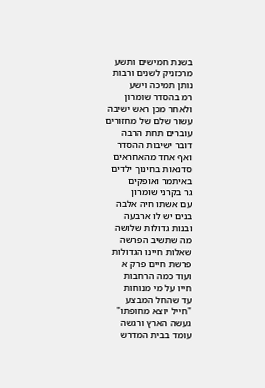בשנת חמישים ותשע
מרכזניק לשנים ורבות
נותן תמיכה וישע
רמ בהסדר שומרון
ולאחר מכן ראש ישיבה
עשור שלם של מחזורים
עוברים תחת הרבה
דובר ישיבות ההסדר
ואף אחד מהאחראים
סדנאות בחינוך ילדים
באיתמר ואופקים
גר בקרני שומרון
עם אשתו חיה אלבה
בנים יש לו ארבעה
ובנות גדולות שלושה
מה שתשיב הפרשה
שאלות חיינו הגדולות
פרשת חיים פרק א
ועוד כמה הרחבות
חייו על מי מנוחות
עד שהחל המבצע
"חייל יוצא מחופתו"
געשה הארץ ורגשה
עומד בבית המדרש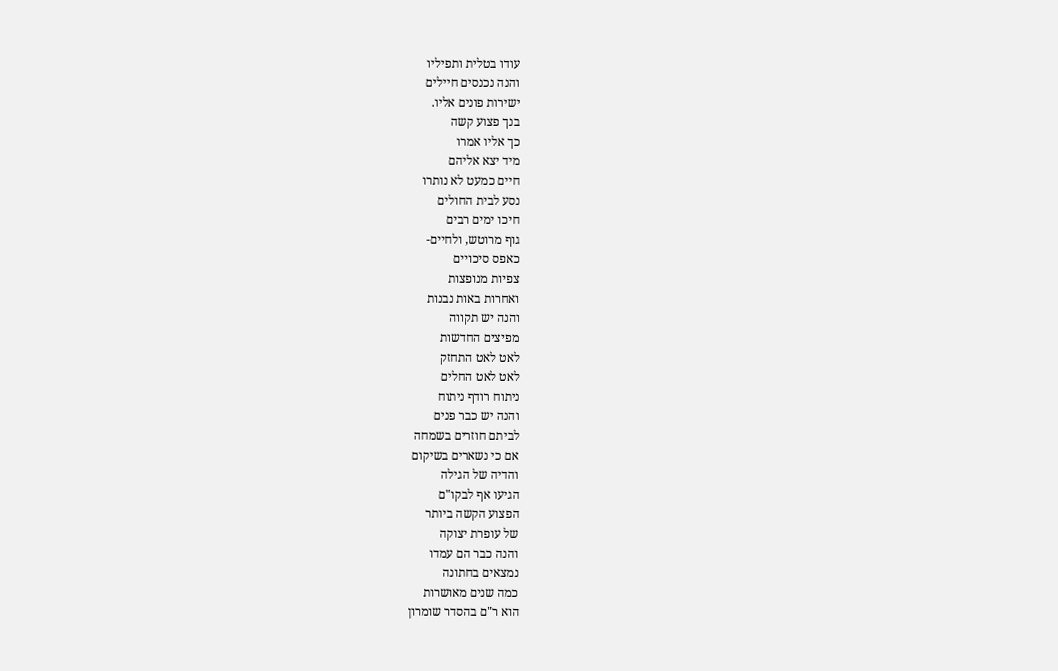עודו בטלית ותפיליו
והנה נכנסים חיילים
ישירות פונים אליו.
בנך פצוע קשה
כך אליו אמרו
מיד יצא אליהם
חיים כמעט לא נותרו
נסע לבית החולים
חיכו ימים רבים
גוף מרוטש, ולחיים-
כאפס סיכויים
צפיות מנופצות
ואחרות באות נבנות
והנה יש תקווה
מפיצים החדשות
לאט לאט התחזק
לאט לאט החלים
ניתוח רודף ניתוח
והנה יש כבר פנים
לביתם חוזרים בשמחה
אם כי נשארים בשיקום
והדיה של הגילה
הגיעו אף לבקו"ם
הפצוע הקשה ביותר
של עופרת יצוקה
והנה כבר הם עמדו
נמצאים בחתונה
כמה שנים מאושרות
הוא ר"ם בהסדר שומרון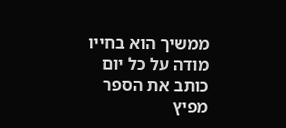ממשיך הוא בחייו
מודה על כל יום
כותב את הספר
מפיץ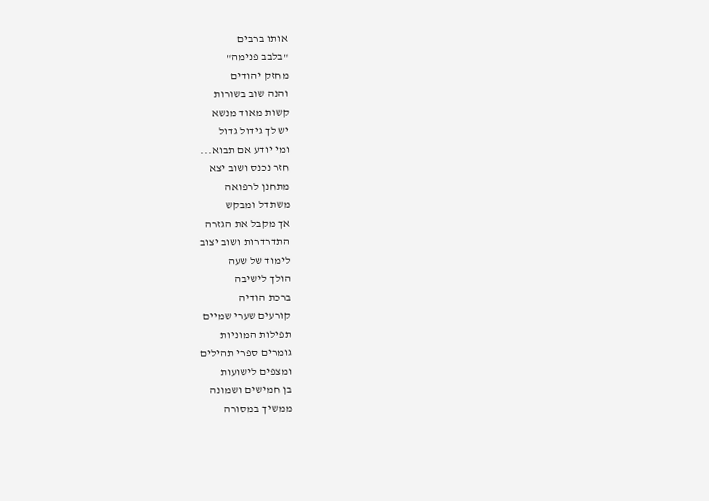אותו ברבים
"בלבב פנימה"
מחזק יהודים
והנה שוב בשורות
קשות מאוד מנשא
יש לך גידול גדול
ומי יודע אם תבוא...
חזר נכנס ושוב יצא
מתחנן לרפואה
משתדל ומבקש
אך מקבל את הגזרה
התדרדרות ושוב יצוב
לימוד של שעה
הולך לישיבה
ברכת הודיה
קורעים שערי שמיים
תפילות המוניות
גומרים ספרי תהילים
ומצפים לישועות
בן חמישים ושמונה
ממשיך במסורה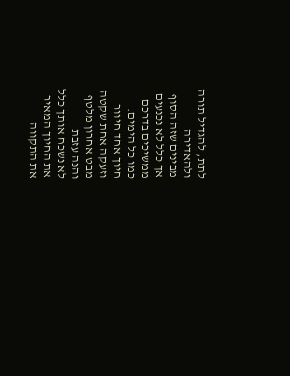לתת, להגדיל תורה
ולהאדירה
מבינים שזה הסוף
אך כלל לא נכנעים
ממשיכים בדרכם
כמו כל הימים.
חיוך אחד חיוור
וזעקה אחת שקטה
מבט אחרון מלטף
והנה עזבת
לא נשכח אותך כלל
את החיוך המאיר
את התקווה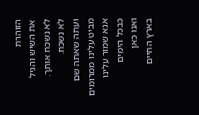הזוהרת
את השיש והגיל
לא נשכח אותך.
לא נשכח.
ועתה שאתה שם
מביט עלינו ממרומים
אנא שמור עלינו
כבכל הימים
ואנו כאן
בארץ החיים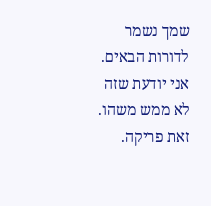שמך נשמר
לדורות הבאים.
אני יודעת שזה לא ממש משהו.
זאת פריקה.